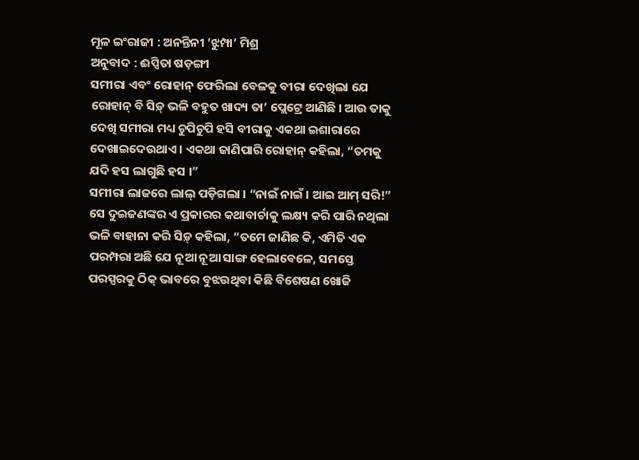ମୂଳ ଇଂରାଜୀ : ଅନନ୍ତିନୀ ‘ଝୁମ୍ପା’ ମିଶ୍ର
ଅନୁବାଦ : ଈପ୍ସିତା ଷଡ଼ଙ୍ଗୀ
ସମୀରା ଏବଂ ରୋହାନ୍ ଫେରିଲା ବେଳକୁ ବୀରା ଦେଖିଲା ଯେ ରୋହାନ୍ ବି ସିଡ଼୍ ଭଳି ବହୁତ ଖାଦ୍ୟ ତା’ ପ୍ଲେଟ୍ରେ ଆଣିଛି । ଆଉ ତାକୁ ଦେଖି ସମୀରା ମଧ୍ୟ ଚୁପିଚୁପି ହସି ବୀରାକୁ ଏକଥା ଇଶାରାରେ ଦେଖାଇଦେଉଥାଏ । ଏକଥା ଜାଣିପାରି ରୋହାନ୍ କହିଲା, “ତମକୁ ଯଦି ହସ ଲାଗୁଛି ହସ ।”
ସମୀରା ଲାଜରେ ଲାଲ୍ ପଡ଼ିଗଲା । “ନାଇଁ ନାଇଁ । ଆଇ ଆମ୍ ସରି!” ସେ ଦୁଇଜଣଙ୍କର ଏ ପ୍ରକାରର କଥାବାର୍ଚାକୁ ଲକ୍ଷ୍ୟ କରି ପାରି ନଥିଲା ଭଳି ବାହାନା କରି ସିଡ଼୍ କହିଲା, “ତମେ ଜାଣିଛ କି, ଏମିତି ଏକ ପରମ୍ପରା ଅଛି ଯେ ନୂଆ ନୂଆ ସାଙ୍ଗ ହେଲାବେଳେ, ସମସ୍ତେ ପରସ୍ପରକୁ ଠିକ୍ ଭାବରେ ବୁଝଉଥିବା କିଛି ବିଶେଷଣ ଖୋଜି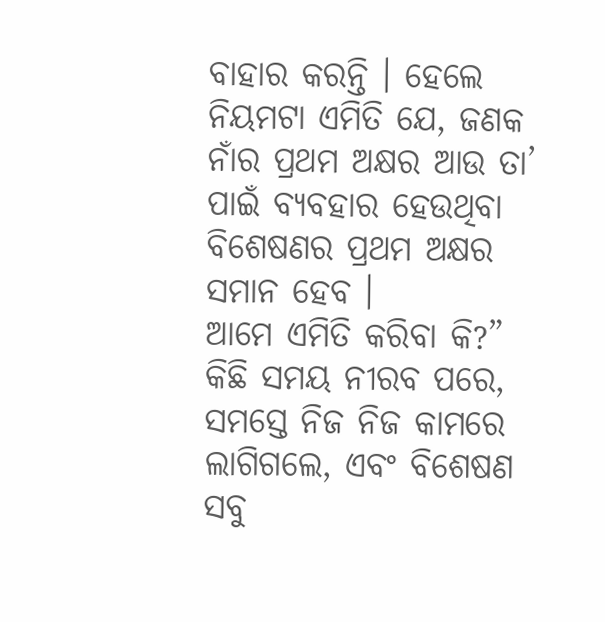ବାହାର କରନ୍ତି । ହେଲେ ନିୟମଟା ଏମିତି ଯେ, ଜଣକ ନାଁର ପ୍ରଥମ ଅକ୍ଷର ଆଉ ତା’ ପାଇଁ ବ୍ୟବହାର ହେଉଥିବା ବିଶେଷଣର ପ୍ରଥମ ଅକ୍ଷର ସମାନ ହେବ ।
ଆମେ ଏମିତି କରିବା କି?” କିଛି ସମୟ ନୀରବ ପରେ, ସମସ୍ତେ ନିଜ ନିଜ କାମରେ ଲାଗିଗଲେ, ଏବଂ ବିଶେଷଣ ସବୁ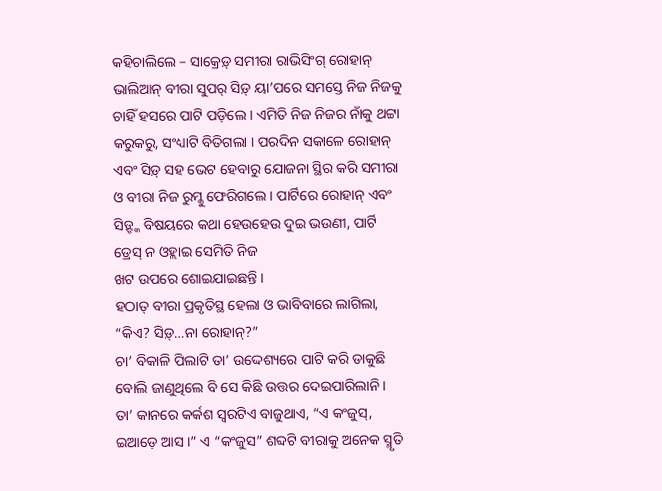କହିଚାଲିଲେ – ସାକ୍ରେଡ଼୍ ସମୀରା ରାଭିସିଂଗ୍ ରୋହାନ୍ ଭାଲିଆନ୍ ବୀରା ସୁପର୍ ସିଡ଼୍ ୟା’ପରେ ସମସ୍ତେ ନିଜ ନିଜକୁ ଚାହିଁ ହସରେ ପାଟି ପଡ଼ିଲେ । ଏମିତି ନିଜ ନିଜର ନାଁକୁ ଥଟ୍ଟା କରୁକରୁ, ସଂଧ୍ୟାଟି ବିତିଗଲା । ପରଦିନ ସକାଳେ ରୋହାନ୍ ଏବଂ ସିଡ଼୍ ସହ ଭେଟ ହେବାରୁ ଯୋଜନା ସ୍ଥିର କରି ସମୀରା ଓ ବୀରା ନିଜ ରୁମ୍କୁ ଫେରିଗଲେ । ପାର୍ଟିରେ ରୋହାନ୍ ଏବଂ ସିଡ଼୍ଙ୍କ ବିଷୟରେ କଥା ହେଉହେଉ ଦୁଇ ଭଉଣୀ, ପାର୍ଟି ଡ୍ରେସ୍ ନ ଓହ୍ଲାଇ ସେମିତି ନିଜ
ଖଟ ଉପରେ ଶୋଇଯାଇଛନ୍ତି ।
ହଠାତ୍ ବୀରା ପ୍ରକୃତିସ୍ଥ ହେଲା ଓ ଭାବିବାରେ ଲାଗିଲା, “କିଏ? ସିଡ଼୍…ନା ରୋହାନ୍?”
ଚା’ ବିକାଳି ପିଲାଟି ତା’ ଉଦ୍ଦେଶ୍ୟରେ ପାଟି କରି ଡାକୁଛି ବୋଲି ଜାଣୁଥିଲେ ବି ସେ କିଛି ଉତ୍ତର ଦେଇପାରିଲାନି । ତା’ କାନରେ କର୍କଶ ସ୍ୱରଟିଏ ବାଜୁଥାଏ, “ଏ କଂଜୁସ୍, ଇଆଡ଼େ ଆସ ।” ଏ “କଂଜୁସ” ଶବ୍ଦଟି ବୀରାକୁ ଅନେକ ସ୍ମୃତି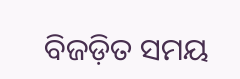ବିଜଡ଼ିତ ସମୟ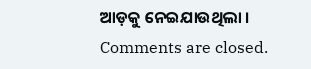ଆଡ଼କୁ ନେଇଯାଉଥିଲା ।
Comments are closed.